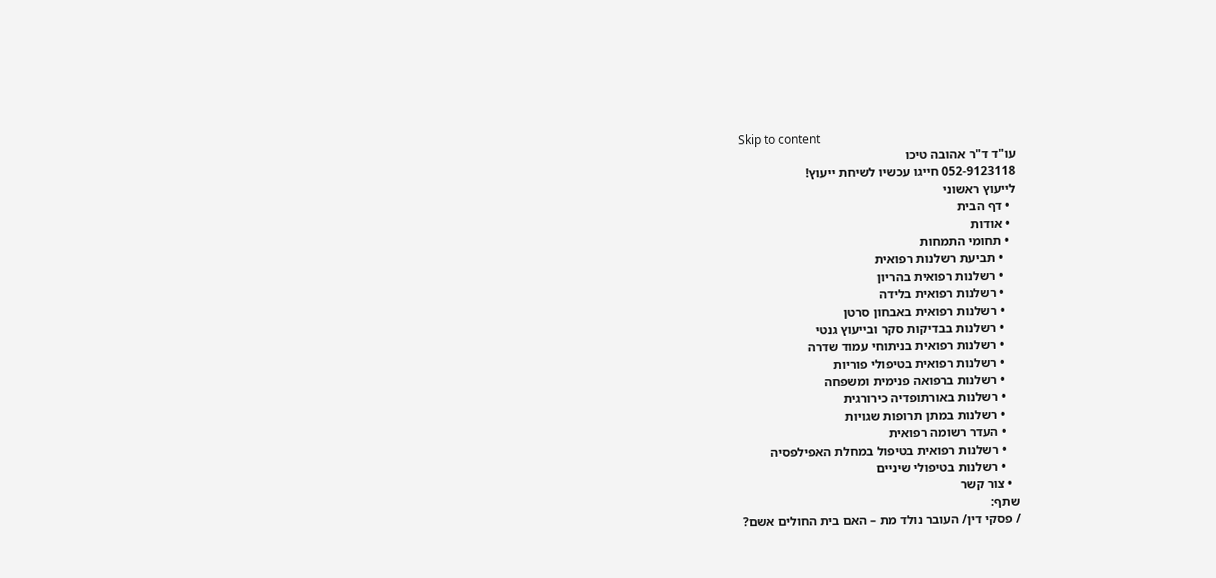Skip to content
עו"ד ד"ר אהובה טיכו
052-9123118 חייגו עכשיו לשיחת ייעוץ!
לייעוץ ראשוני
  • דף הבית
  • אודות
  • תחומי התמחות
    • תביעת רשלנות רפואית
    • רשלנות רפואית בהריון
    • רשלנות רפואית בלידה
    • רשלנות רפואית באבחון סרטן
    • רשלנות בבדיקות סקר ובייעוץ גנטי
    • רשלנות רפואית בניתוחי עמוד שדרה
    • רשלנות רפואית בטיפולי פוריות
    • רשלנות ברפואה פנימית ומשפחה
    • רשלנות באורתופדיה כירורגית
    • רשלנות במתן תרופות שגויות
    • העדר רשומה רפואית
    • רשלנות רפואית בטיפול במחלת האפילפסיה
    • רשלנות בטיפולי שיניים
  • צור קשר
שתף:
/ פסקי דין/ העובר נולד מת – האם בית החולים אשם?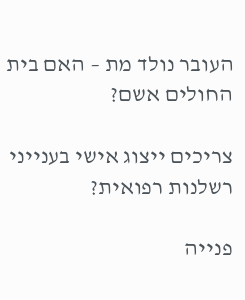העובר נולד מת – האם בית החולים אשם?

צריכים ייצוג אישי בענייני רשלנות רפואית?

פנייה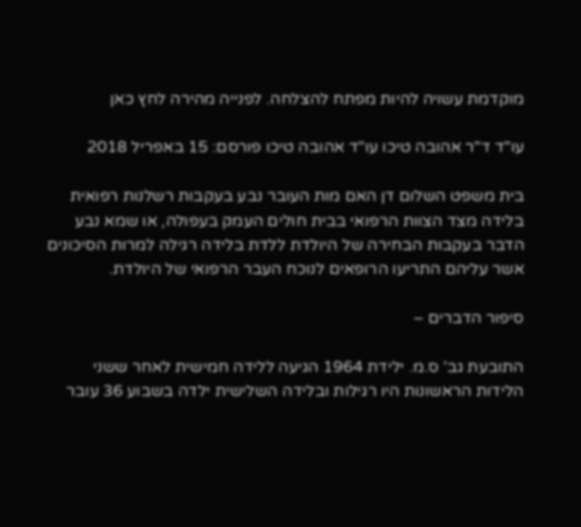מוקדמת עשויה להיות מפתח להצלחה. לפנייה מהירה לחץ כאן

עו"ד ד"ר אהובה טיכו עו"ד אהובה טיכו פורסם: 15 באפריל 2018

בית משפט השלום דן האם מות העובר נבע בעקבות רשלנות רפואית בלידה מצד הצוות הרפואי בבית חולים העמק בעפולה, או שמא נבע הדבר בעקבות הבחירה של היולדת ללדת בלידה רגילה למרות הסיכונים אשר עליהם התריעו הרופאים לנוכח העבר הרפואי של היולדת.

סיפור הדברים –

התובעת גב’ ס.מ. ילידת 1964 הגיעה ללידה חמישית לאחר ששני הלידות הראשונות היו רגילות ובלידה השלישית ילדה בשבוע 36 עובר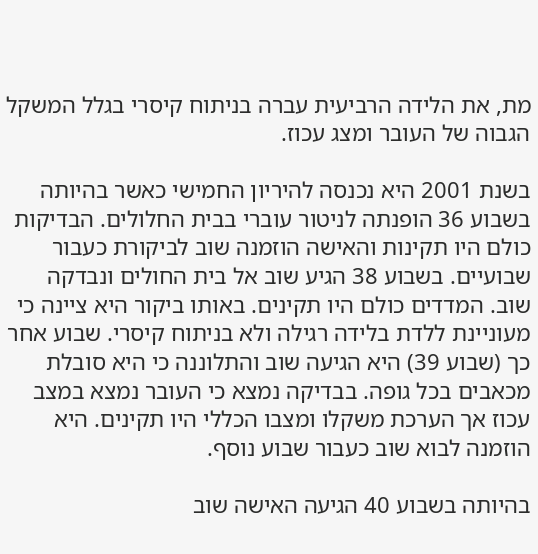מת, את הלידה הרביעית עברה בניתוח קיסרי בגלל המשקל הגבוה של העובר ומצג עכוז.

בשנת 2001 היא נכנסה להיריון החמישי כאשר בהיותה בשבוע 36 הופנתה לניטור עוברי בבית החלולים. הבדיקות כולם היו תקינות והאישה הוזמנה שוב לביקורת כעבור שבועיים. בשבוע 38 הגיע שוב אל בית החולים ונבדקה שוב. המדדים כולם היו תקינים. באותו ביקור היא ציינה כי מעוניינת ללדת בלידה רגילה ולא בניתוח קיסרי. שבוע אחר כך (שבוע 39) היא הגיעה שוב והתלוננה כי היא סובלת מכאבים בכל גופה. בבדיקה נמצא כי העובר נמצא במצב עכוז אך הערכת משקלו ומצבו הכללי היו תקינים. היא הוזמנה לבוא שוב כעבור שבוע נוסף.

בהיותה בשבוע 40 הגיעה האישה שוב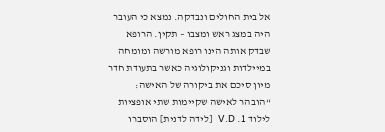אל בית החולים ונבדקה. נמצא כי העובר היה במצג ראש ומצבו – תקין. הרופא שבדק אותה הינו רופא מורשה ומומחה במיילדות וגניקולוגיה כאשר בתעודת חדר מיון סיכם את ביקורה של האישה: “הובהר לאישה שקיימות שתי אופציות לילוד 1. V.D  [לידה לדנית] הוסברו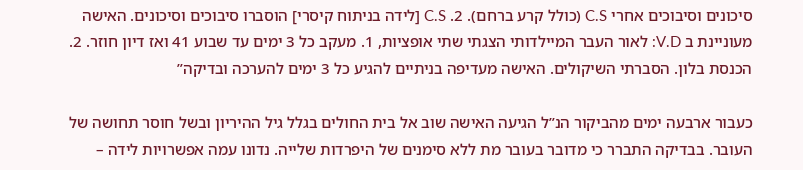סיכונים וסיבוכים אחרי C.S (כולל קרע ברחם). 2. C.S [לידה בניתוח קיסרי] הוסברו סיבוכים וסיכונים. האישה מעוניינת ב V.D: לאור העבר המיילדותי הצגתי שתי אופציות, 1. מעקב כל 3 ימים עד שבוע 41 ואז דיון חוזר. 2. הכנסת בלון. הסברתי השיקולים. האישה מעדיפה בניתיים להגיע כל 3 ימים להערכה ובדיקה”

כעבור ארבעה ימים מהביקור הנ”ל הגיעה האישה שוב אל בית החולים בגלל גיל ההיריון ובשל חוסר תחושה של העובר. בבדיקה התברר כי מדובר בעובר מת ללא סימנים של היפרדות שלייה. נדונו עמה אפשרויות לידה –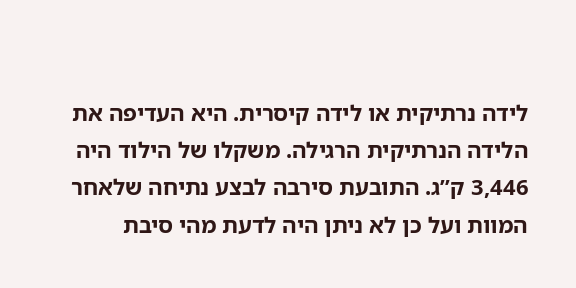לידה נרתיקית או לידה קיסרית. היא העדיפה את הלידה הנרתיקית הרגילה. משקלו של הילוד היה 3,446 ק”ג. התובעת סירבה לבצע נתיחה שלאחר המוות ועל כן לא ניתן היה לדעת מהי סיבת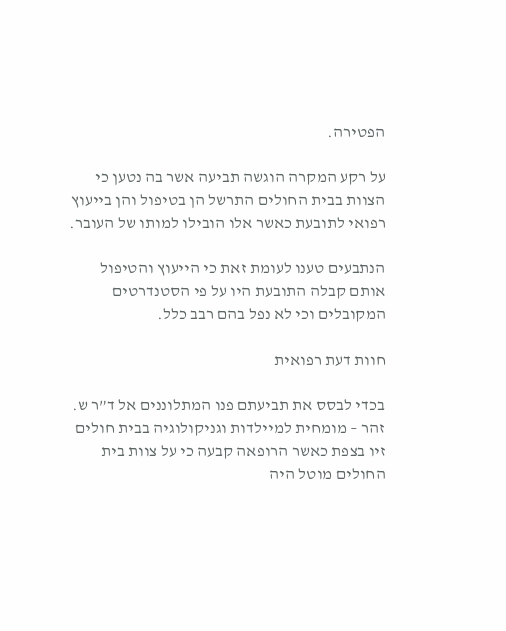הפטירה.

על רקע המקרה הוגשה תביעה אשר בה נטען כי הצוות בבית החולים התרשל הן בטיפול והן בייעוץ רפואי לתובעת כאשר אלו הובילו למותו של העובר.

הנתבעים טענו לעומת זאת כי הייעוץ והטיפול אותם קבלה התובעת היו על פי הסטנדרטים המקובלים וכי לא נפל בהם רבב כלל.

חוות דעת רפואית

בכדי לבסס את תביעתם פנו המתלוננים אל ד”ר ש. זהר – מומחית למיילדות וגניקולוגיה בבית חולים זיו בצפת כאשר הרופאה קבעה כי על צוות בית החולים מוטל היה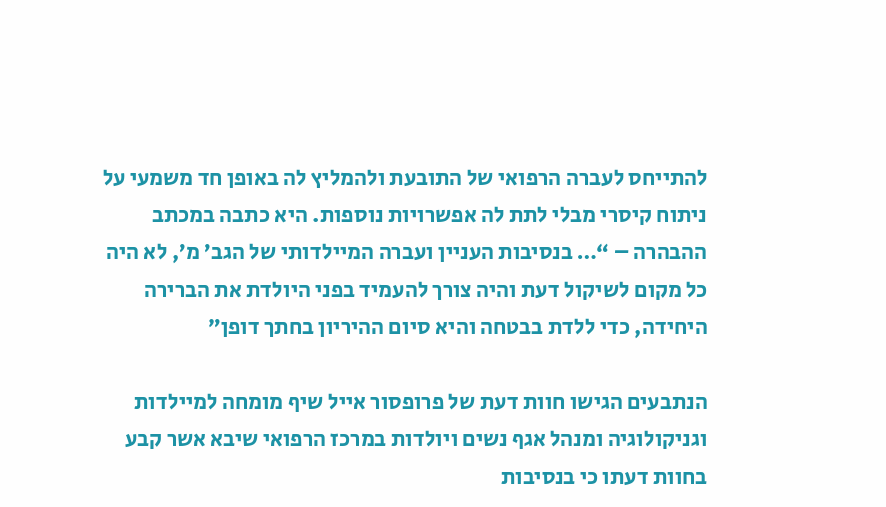להתייחס לעברה הרפואי של התובעת ולהמליץ לה באופן חד משמעי על ניתוח קיסרי מבלי לתת לה אפשרויות נוספות. היא כתבה במכתב ההבהרה – “… בנסיבות העניין ועברה המיילדותי של הגב’ מ’, לא היה כל מקום לשיקול דעת והיה צורך להעמיד בפני היולדת את הברירה היחידה, כדי ללדת בבטחה והיא סיום ההיריון בחתך דופן”

הנתבעים הגישו חוות דעת של פרופסור אייל שיף מומחה למיילדות וגניקולוגיה ומנהל אגף נשים ויולדות במרכז הרפואי שיבא אשר קבע בחוות דעתו כי בנסיבות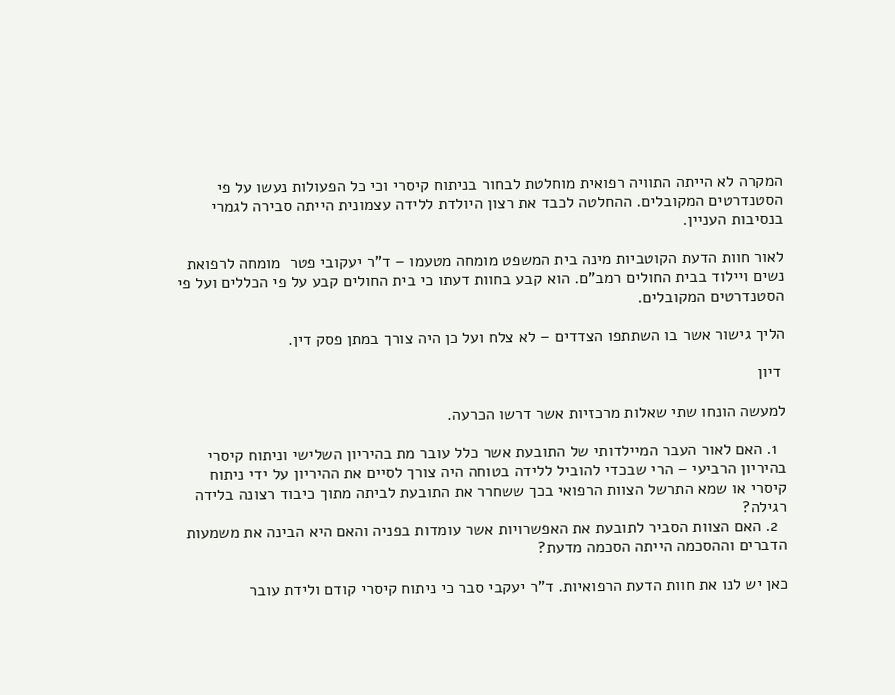המקרה לא הייתה התוויה רפואית מוחלטת לבחור בניתוח קיסרי וכי כל הפעולות נעשו על פי הסטנדרטים המקובלים. ההחלטה לכבד את רצון היולדת ללידה עצמונית הייתה סבירה לגמרי בנסיבות העניין.

לאור חוות הדעת הקוטביות מינה בית המשפט מומחה מטעמו – ד”ר יעקובי פטר  מומחה לרפואת נשים ויילוד בבית החולים רמב”ם. הוא קבע בחוות דעתו כי בית החולים קבע על פי הכללים ועל פי הסטנדרטים המקובלים.

הליך גישור אשר בו השתתפו הצדדים – לא צלח ועל כן היה צורך במתן פסק דין.

 דיון

למעשה הונחו שתי שאלות מרכזיות אשר דרשו הכרעה.

  1. האם לאור העבר המיילדותי של התובעת אשר כלל עובר מת בהיריון השלישי וניתוח קיסרי בהיריון הרביעי – הרי שבכדי להוביל ללידה בטוחה היה צורך לסיים את ההיריון על ידי ניתוח קיסרי או שמא התרשל הצוות הרפואי בכך ששחרר את התובעת לביתה מתוך כיבוד רצונה בלידה רגילה?
  2. האם הצוות הסביר לתובעת את האפשרויות אשר עומדות בפניה והאם היא הבינה את משמעות הדברים וההסכמה הייתה הסכמה מדעת?

כאן יש לנו את חוות הדעת הרפואיות. ד”ר יעקבי סבר כי ניתוח קיסרי קודם ולידת עובר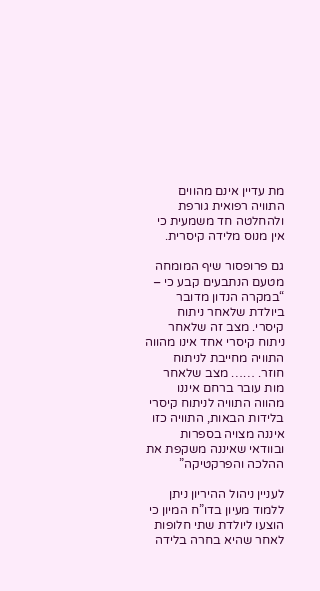מת עדיין אינם מהווים התוויה רפואית גורפת ולהחלטה חד משמעית כי אין מנוס מלידה קיסרית.

גם פרופסור שיף המומחה מטעם הנתבעים קבע כי –  “במקרה הנדון מדובר ביולדת שלאחר ניתוח קיסרי. מצב זה שלאחר ניתוח קיסרי אחד אינו מהווה התוויה מחייבת לניתוח חוזר. …… מצב שלאחר מות עובר ברחם איננו מהווה התוויה לניתוח קיסרי בלידות הבאות, התוויה כזו איננה מצויה בספרות ובוודאי שאיננה משקפת את ההלכה והפרקטיקה”

לעניין ניהול ההיריון ניתן ללמוד מעיון בדו”ח המיון כי הוצעו ליולדת שתי חלופות לאחר שהיא בחרה בלידה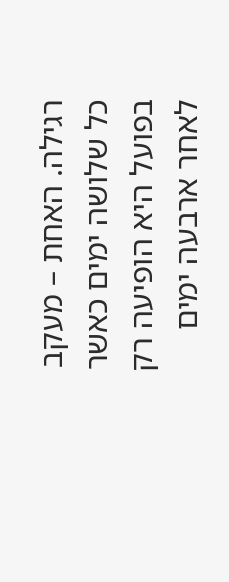רגילה. האחת – מעקב כל שלושה ימים כאשר בפועל היא הופיעה רק לאחר ארבעה ימים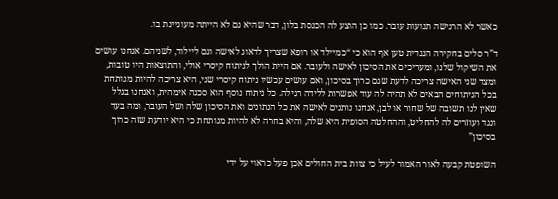כאשר לא הרגישה תנועות עובר. כמו כן הוצע לה הכנסת בלון, דבר שהיא גם לא הייתה מעוניינת בו.

ד”ר סלים בחקירה הנגדית טען אף הוא כי “כמיילד או רופא שצריך לדאוג לאישה וגם ליילוד, לשניהם. אנחנו עושים את השיקול שלנו, ומעריכים את הסיכון לאישה ולעובר. אם היית הולך לניתוח קיסרי אולי, והתוצאות היו טובות, ומצד שני האישה צריכה לדעת שגם כרוך בסיכון, ואם עושים עכשיו ניתוח קיסרי שני, היא צריכה להיות מנותחת בכל הניתוחים הבאים לא תהיה לה עוד אפשרות ללידה רגילה. כל ניתוח נוסף הוא סכנה אימהית, ואנחנו בגלל שאין לנו תשובה של שחור או לבן, אנחנו נותנים לאישה את כל הנתונים ואת הסיכון שלה ושל העובר, ומה בעד ונגד ועוזרים לה להחליט, וההחלטה הסופית היא שלה, והיא בחרה לא להיות מנותחת כי היא יודעת שזה כרוך בסיכון”

השופטת קבעה לאור האמור לעיל כי צוות בית החולים אכן פעל כראוי על ידי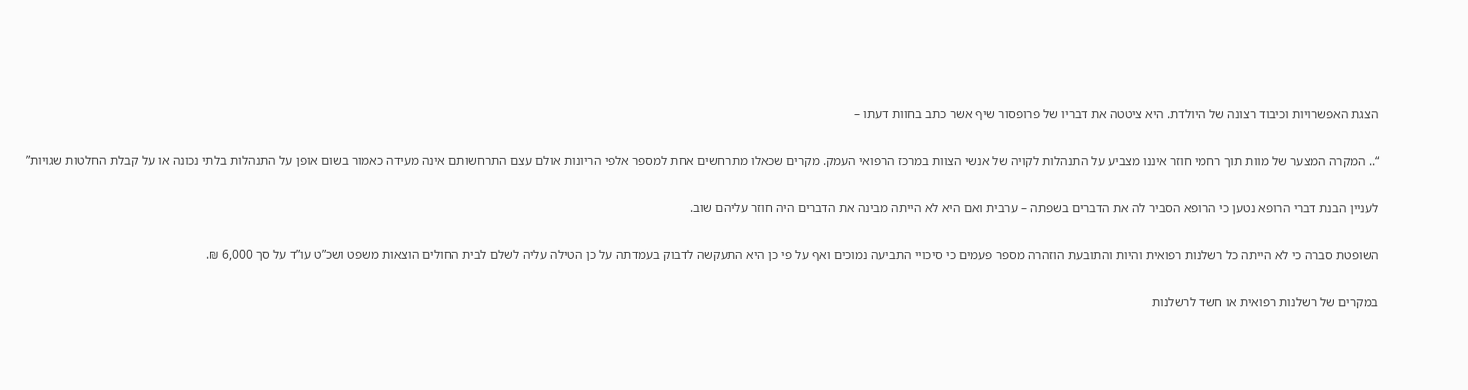הצגת האפשרויות וכיבוד רצונה של היולדת. היא ציטטה את דבריו של פרופסור שיף אשר כתב בחוות דעתו –

“.. המקרה המצער של מוות תוך רחמי חוזר איננו מצביע על התנהלות לקויה של אנשי הצוות במרכז הרפואי העמק. מקרים שכאלו מתרחשים אחת למספר אלפי הריונות אולם עצם התרחשותם אינה מעידה כאמור בשום אופן על התנהלות בלתי נכונה או על קבלת החלטות שגויות”

לעניין הבנת דברי הרופא נטען כי הרופא הסביר לה את הדברים בשפתה – ערבית ואם היא לא הייתה מבינה את הדברים היה חוזר עליהם שוב.

השופטת סברה כי לא הייתה כל רשלנות רפואית והיות והתובעת הוזהרה מספר פעמים כי סיכויי התביעה נמוכים ואף על פי כן היא התעקשה לדבוק בעמדתה על כן הטילה עליה לשלם לבית החולים הוצאות משפט ושכ”ט עו”ד על סך 6,000 ₪.

במקרים של רשלנות רפואית או חשד לרשלנות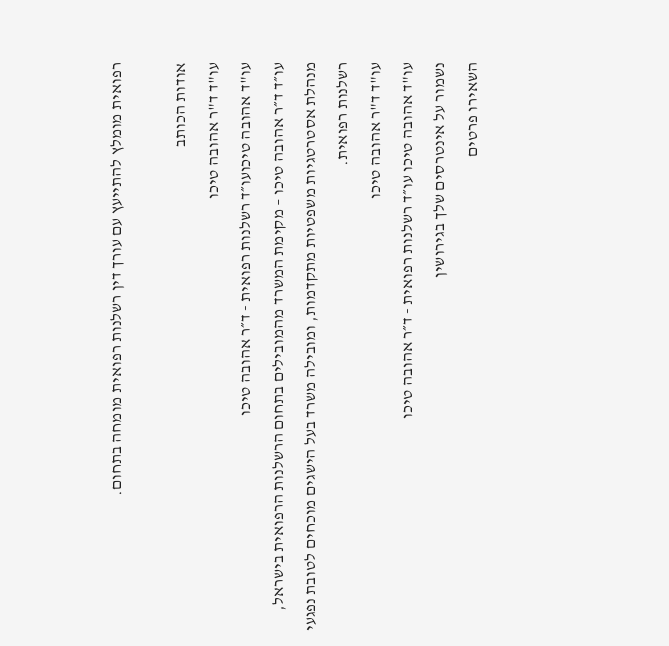רפואית מומלץ להתייעץ עם עורך דין רשלנות רפואית מומחה בתחום.

אודות הכותב
עו"ד ד"ר אהובה טיכו
עו"ד אהובה טיכועו״ד רשלנות רפואית - ד״ר אהובה טיכו
עו״ד ד״ר אהובה טיכו – מקימת המשרד מהמובילים בתחום הרשלנות הרפואית בישראל, מנהלת אסטרטגיות משפטיות מתקדמות, ומובילה משרד בעל הישגים מוכחים לטובת נפגעי רשלנות רפואית.
עו"ד ד"ר אהובה טיכו
עו"ד אהובה טיכו עו״ד רשלנות רפואית - ד״ר אהובה טיכו
נשמור על אינטרסים שלך בגירושין
השאירו פרטים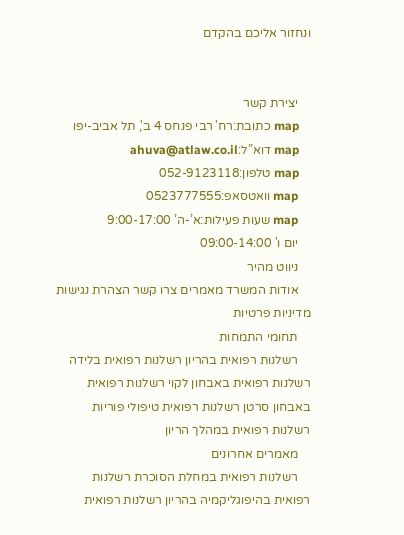ונחזור אליכם בהקדם


    יצירת קשר
    map כתובת:רח' רבי פנחס 4 ב', תל אביב-יפו
    map דוא”ל:ahuva@atlaw.co.il
    map טלפון:052-9123118
    map וואטסאפ:0523777555
    map שעות פעילות:א’-ה’ 9:00-17:00
    יום ו' 09:00-14:00
    ניווט מהיר
    אודות המשרד מאמרים צרו קשר הצהרת נגישות מדיניות פרטיות
    תחומי התמחות
    רשלנות רפואית בהריון רשלנות רפואית בלידה רשלנות רפואית באבחון לקוי רשלנות רפואית באבחון סרטן רשלנות רפואית טיפולי פוריות רשלנות רפואית במהלך הריון
    מאמרים אחרונים
    רשלנות רפואית במחלת הסוכרת רשלנות רפואית בהיפוגליקמיה בהריון רשלנות רפואית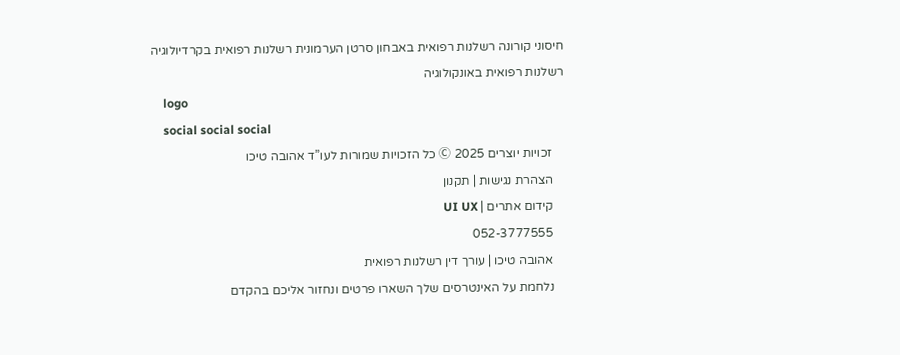חיסוני קורונה רשלנות רפואית באבחון סרטן הערמונית רשלנות רפואית בקרדיולוגיה רשלנות רפואית באונקולוגיה
    logo
    social social social
    זכויות יוצרים 2025 Ⓒ כל הזכויות שמורות לעו”ד אהובה טיכו
    הצהרת נגישות | תקנון
    קידום אתרים | UI UX
    052-3777555
    אהובה טיכו | עורך דין רשלנות רפואית
    נלחמת על האינטרסים שלך השארו פרטים ונחזור אליכם בהקדם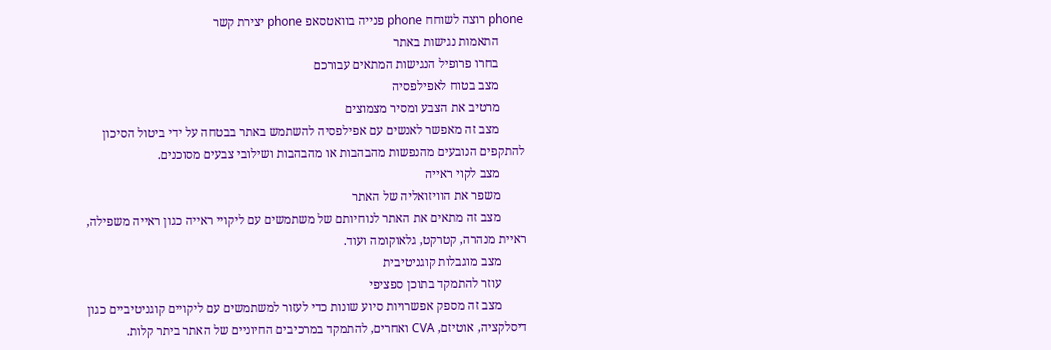phone רוצה לשוחח phone פנייה בוואטסאפ phone יצירת קשר
        התאמות נגישות באתר
        בחרו פרופיל הנגישות המתאים עבורכם
        מצב בטוח לאפילפסיה
        מרטיב את הצבע ומסיר מצמוצים
        מצב זה מאפשר לאנשים עם אפילפסיה להשתמש באתר בבטחה על ידי ביטול הסיכון להתקפים הנובעים מהנפשות מהבהבות או מהבהבות ושילובי צבעים מסוכנים.
        מצב לקוי ראייה
        משפר את הוויזואליה של האתר
        מצב זה מתאים את האתר לנוחיותם של משתמשים עם ליקויי ראייה כגון ראייה משפילה, ראיית מנהרה, קטרקט, גלאוקומה ועוד.
        מצב מוגבלות קוגניטיבית
        עוזר להתמקד בתוכן ספציפי
        מצב זה מספק אפשרויות סיוע שונות כדי לעזור למשתמשים עם ליקויים קוגניטיביים כגון דיסלקציה, אוטיזם, CVA ואחרים, להתמקד במרכיבים החיוניים של האתר ביתר קלות.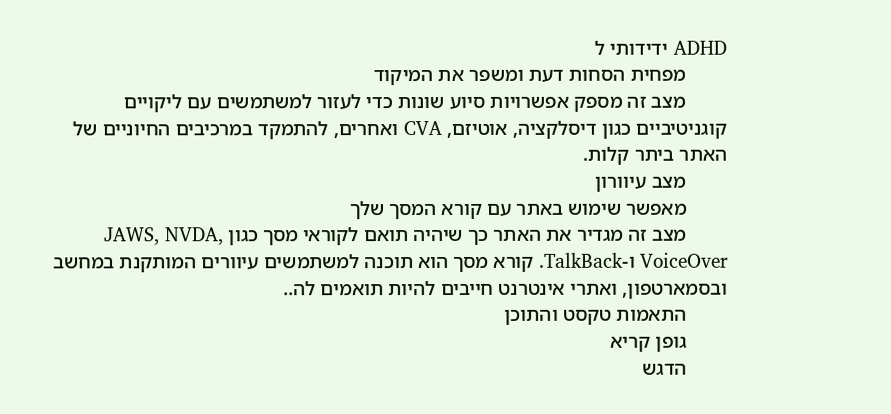ADHD ידידותי ל
        מפחית הסחות דעת ומשפר את המיקוד
        מצב זה מספק אפשרויות סיוע שונות כדי לעזור למשתמשים עם ליקויים קוגניטיביים כגון דיסלקציה, אוטיזם, CVA ואחרים, להתמקד במרכיבים החיוניים של האתר ביתר קלות.
        מצב עיוורון
        מאפשר שימוש באתר עם קורא המסך שלך
        מצב זה מגדיר את האתר כך שיהיה תואם לקוראי מסך כגון JAWS, NVDA, VoiceOver ו-TalkBack. קורא מסך הוא תוכנה למשתמשים עיוורים המותקנת במחשב ובסמארטפון, ואתרי אינטרנט חייבים להיות תואמים לה..
        התאמות טקסט והתוכן
        גופן קריא
        הדגש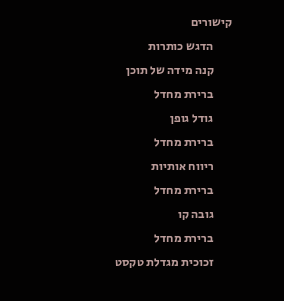קישורים
        הדגש כותרות
        קנה מידה של תוכן
        ברירת מחדל
        גודל גופן
        ברירת מחדל
        ריווח אותיות
        ברירת מחדל
        גובה קו
        ברירת מחדל
        זכוכית מגדלת טקסט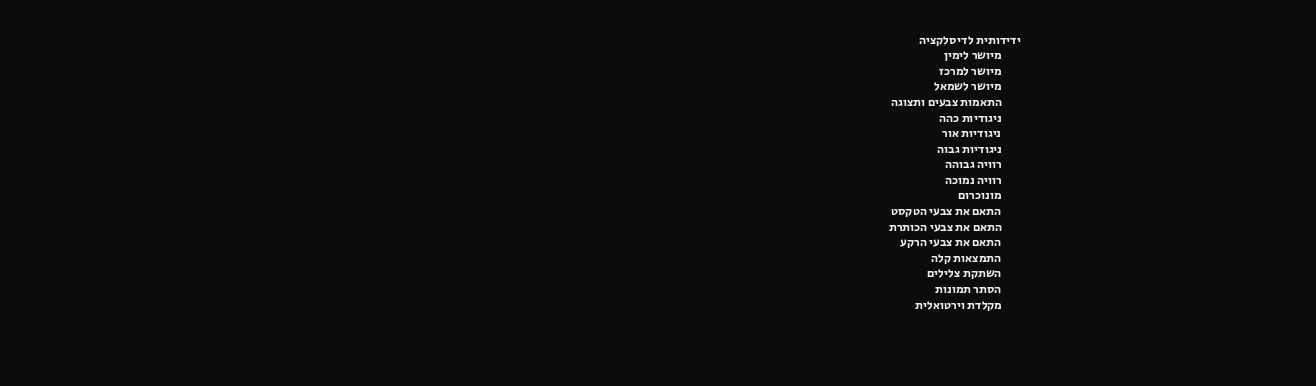ידידותית לדיסלקציה
        מיושר לימין
        מיושר למרכז
        מיושר לשמאל
        התאמות צבעים ותצוגה
        ניגודיות כהה
        ניגודיות אור
        ניגודיות גבוה
        רוויה גבוהה
        רוויה נמוכה
        מונוכרום
        התאם את צבעי הטקסט
        התאם את צבעי הכותרת
        התאם את צבעי הרקע
        התמצאות קלה
        השתקת צלילים
        הסתר תמונות
        מקלדת וירטואלית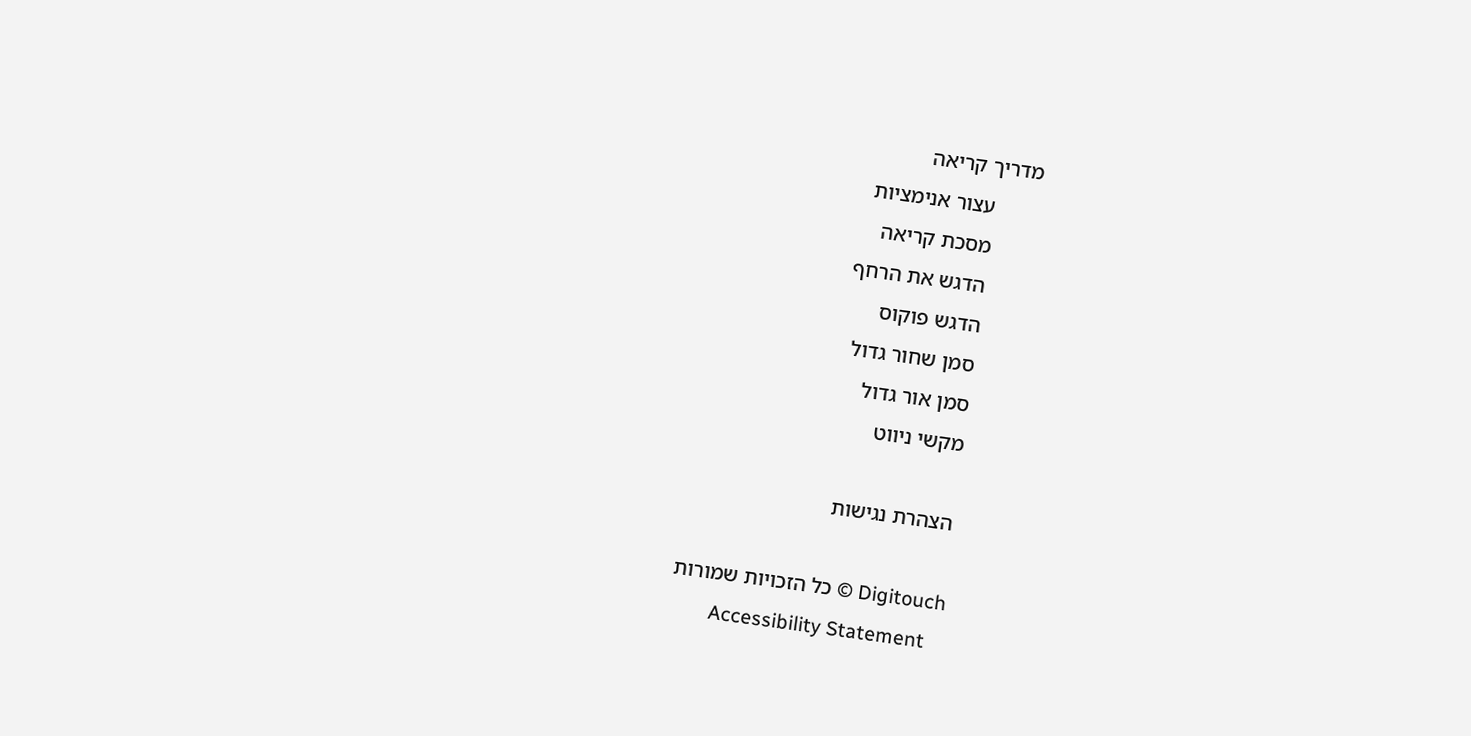מדריך קריאה
        עצור אנימציות
        מסכת קריאה
        הדגש את הרחף
        הדגש פוקוס
        סמן שחור גדול
        סמן אור גדול
        מקשי ניווט

        הצהרת נגישות

        Digitouch © כל הזכויות שמורות
        Accessibility Statement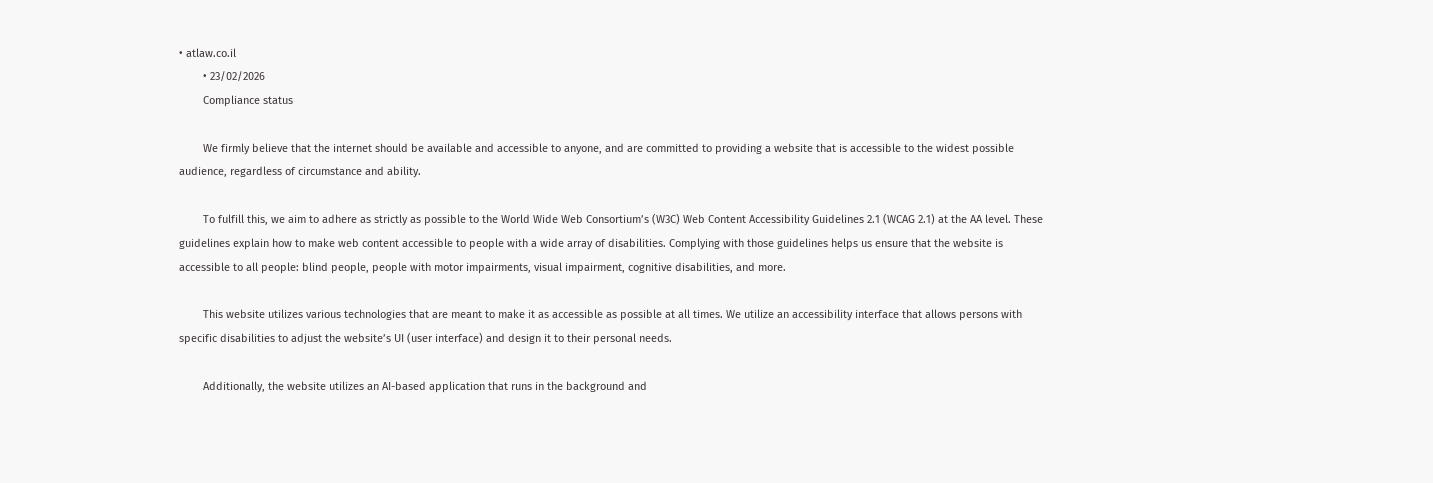• atlaw.co.il
        • 23/02/2026
        Compliance status

        We firmly believe that the internet should be available and accessible to anyone, and are committed to providing a website that is accessible to the widest possible audience, regardless of circumstance and ability.

        To fulfill this, we aim to adhere as strictly as possible to the World Wide Web Consortium’s (W3C) Web Content Accessibility Guidelines 2.1 (WCAG 2.1) at the AA level. These guidelines explain how to make web content accessible to people with a wide array of disabilities. Complying with those guidelines helps us ensure that the website is accessible to all people: blind people, people with motor impairments, visual impairment, cognitive disabilities, and more.

        This website utilizes various technologies that are meant to make it as accessible as possible at all times. We utilize an accessibility interface that allows persons with specific disabilities to adjust the website’s UI (user interface) and design it to their personal needs.

        Additionally, the website utilizes an AI-based application that runs in the background and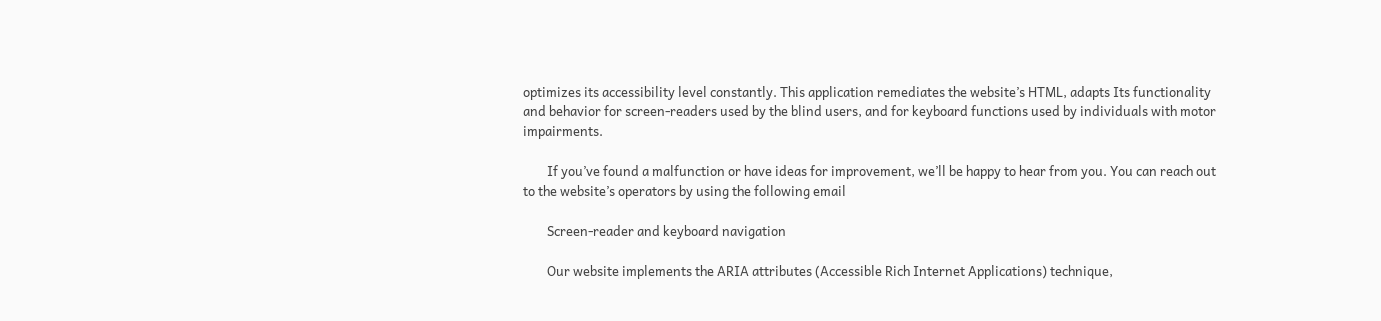optimizes its accessibility level constantly. This application remediates the website’s HTML, adapts Its functionality and behavior for screen-readers used by the blind users, and for keyboard functions used by individuals with motor impairments.

        If you’ve found a malfunction or have ideas for improvement, we’ll be happy to hear from you. You can reach out to the website’s operators by using the following email

        Screen-reader and keyboard navigation

        Our website implements the ARIA attributes (Accessible Rich Internet Applications) technique,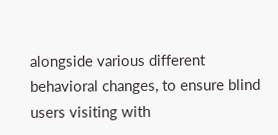alongside various different behavioral changes, to ensure blind users visiting with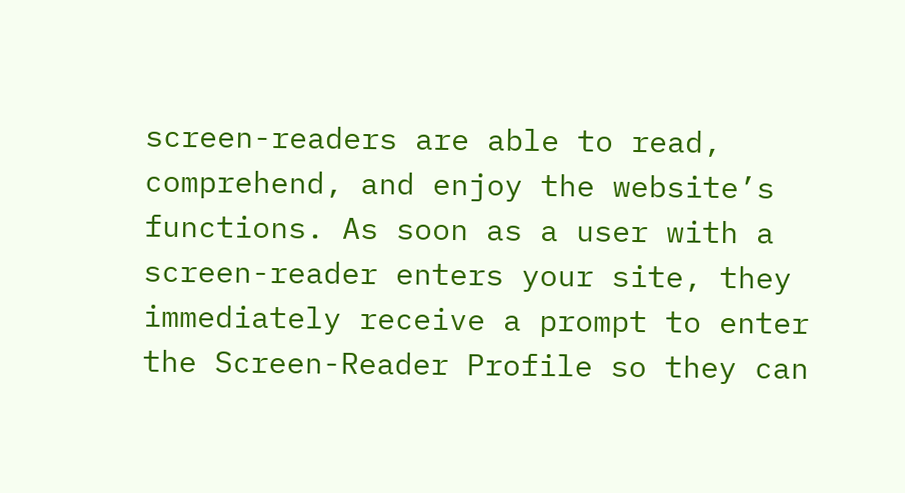screen-readers are able to read, comprehend, and enjoy the website’s functions. As soon as a user with a screen-reader enters your site, they immediately receive a prompt to enter the Screen-Reader Profile so they can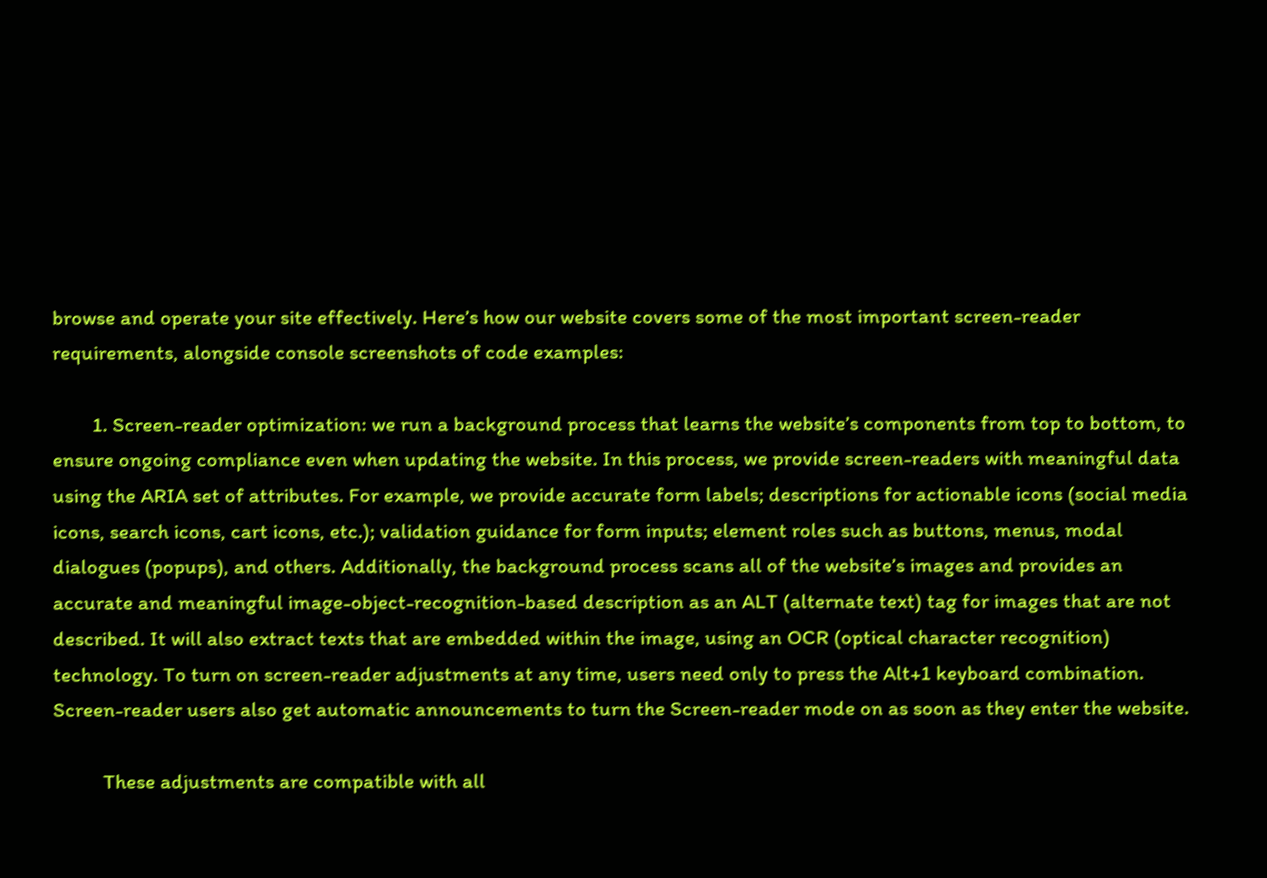browse and operate your site effectively. Here’s how our website covers some of the most important screen-reader requirements, alongside console screenshots of code examples:

        1. Screen-reader optimization: we run a background process that learns the website’s components from top to bottom, to ensure ongoing compliance even when updating the website. In this process, we provide screen-readers with meaningful data using the ARIA set of attributes. For example, we provide accurate form labels; descriptions for actionable icons (social media icons, search icons, cart icons, etc.); validation guidance for form inputs; element roles such as buttons, menus, modal dialogues (popups), and others. Additionally, the background process scans all of the website’s images and provides an accurate and meaningful image-object-recognition-based description as an ALT (alternate text) tag for images that are not described. It will also extract texts that are embedded within the image, using an OCR (optical character recognition) technology. To turn on screen-reader adjustments at any time, users need only to press the Alt+1 keyboard combination. Screen-reader users also get automatic announcements to turn the Screen-reader mode on as soon as they enter the website.

          These adjustments are compatible with all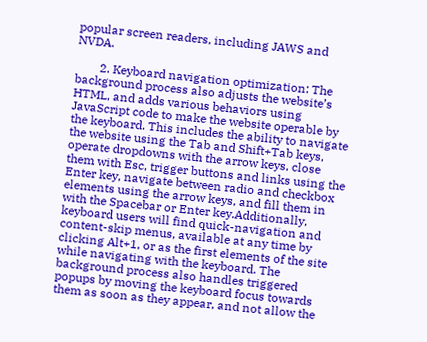popular screen readers, including JAWS and NVDA.

        2. Keyboard navigation optimization: The background process also adjusts the website’s HTML, and adds various behaviors using JavaScript code to make the website operable by the keyboard. This includes the ability to navigate the website using the Tab and Shift+Tab keys, operate dropdowns with the arrow keys, close them with Esc, trigger buttons and links using the Enter key, navigate between radio and checkbox elements using the arrow keys, and fill them in with the Spacebar or Enter key.Additionally, keyboard users will find quick-navigation and content-skip menus, available at any time by clicking Alt+1, or as the first elements of the site while navigating with the keyboard. The background process also handles triggered popups by moving the keyboard focus towards them as soon as they appear, and not allow the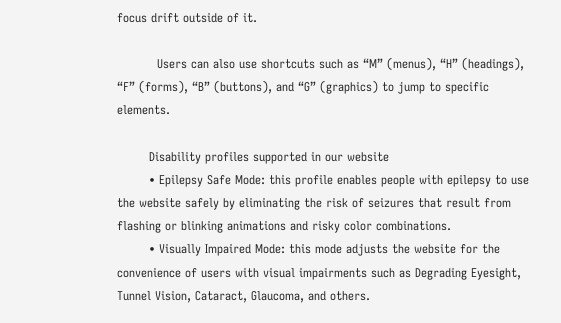focus drift outside of it.

          Users can also use shortcuts such as “M” (menus), “H” (headings), “F” (forms), “B” (buttons), and “G” (graphics) to jump to specific elements.

        Disability profiles supported in our website
        • Epilepsy Safe Mode: this profile enables people with epilepsy to use the website safely by eliminating the risk of seizures that result from flashing or blinking animations and risky color combinations.
        • Visually Impaired Mode: this mode adjusts the website for the convenience of users with visual impairments such as Degrading Eyesight, Tunnel Vision, Cataract, Glaucoma, and others.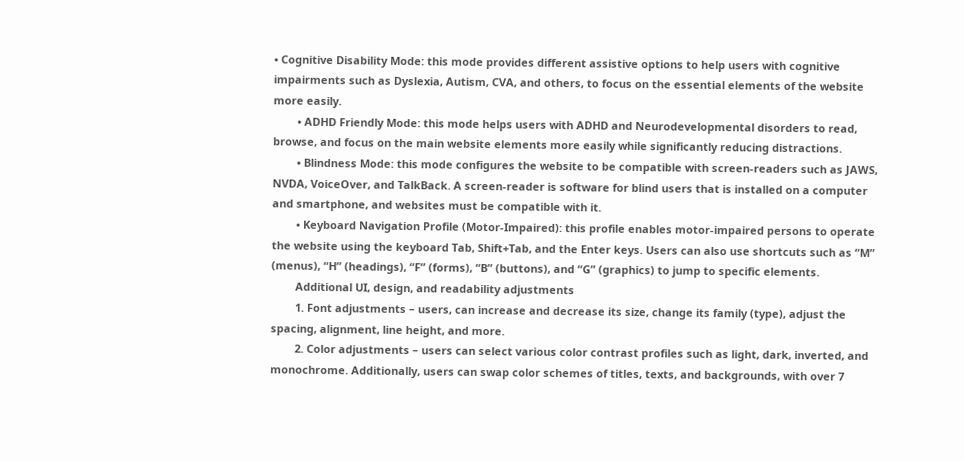• Cognitive Disability Mode: this mode provides different assistive options to help users with cognitive impairments such as Dyslexia, Autism, CVA, and others, to focus on the essential elements of the website more easily.
        • ADHD Friendly Mode: this mode helps users with ADHD and Neurodevelopmental disorders to read, browse, and focus on the main website elements more easily while significantly reducing distractions.
        • Blindness Mode: this mode configures the website to be compatible with screen-readers such as JAWS, NVDA, VoiceOver, and TalkBack. A screen-reader is software for blind users that is installed on a computer and smartphone, and websites must be compatible with it.
        • Keyboard Navigation Profile (Motor-Impaired): this profile enables motor-impaired persons to operate the website using the keyboard Tab, Shift+Tab, and the Enter keys. Users can also use shortcuts such as “M” (menus), “H” (headings), “F” (forms), “B” (buttons), and “G” (graphics) to jump to specific elements.
        Additional UI, design, and readability adjustments
        1. Font adjustments – users, can increase and decrease its size, change its family (type), adjust the spacing, alignment, line height, and more.
        2. Color adjustments – users can select various color contrast profiles such as light, dark, inverted, and monochrome. Additionally, users can swap color schemes of titles, texts, and backgrounds, with over 7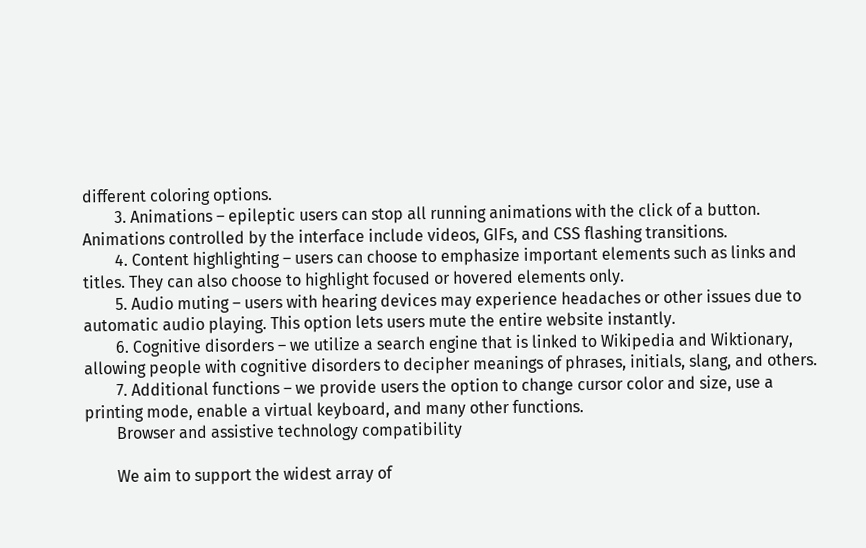different coloring options.
        3. Animations – epileptic users can stop all running animations with the click of a button. Animations controlled by the interface include videos, GIFs, and CSS flashing transitions.
        4. Content highlighting – users can choose to emphasize important elements such as links and titles. They can also choose to highlight focused or hovered elements only.
        5. Audio muting – users with hearing devices may experience headaches or other issues due to automatic audio playing. This option lets users mute the entire website instantly.
        6. Cognitive disorders – we utilize a search engine that is linked to Wikipedia and Wiktionary, allowing people with cognitive disorders to decipher meanings of phrases, initials, slang, and others.
        7. Additional functions – we provide users the option to change cursor color and size, use a printing mode, enable a virtual keyboard, and many other functions.
        Browser and assistive technology compatibility

        We aim to support the widest array of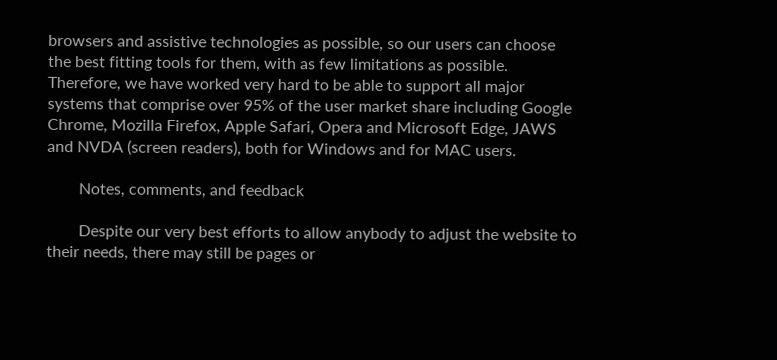browsers and assistive technologies as possible, so our users can choose the best fitting tools for them, with as few limitations as possible. Therefore, we have worked very hard to be able to support all major systems that comprise over 95% of the user market share including Google Chrome, Mozilla Firefox, Apple Safari, Opera and Microsoft Edge, JAWS and NVDA (screen readers), both for Windows and for MAC users.

        Notes, comments, and feedback

        Despite our very best efforts to allow anybody to adjust the website to their needs, there may still be pages or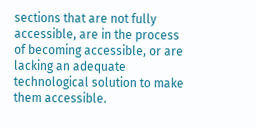sections that are not fully accessible, are in the process of becoming accessible, or are lacking an adequate technological solution to make them accessible.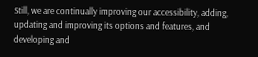Still, we are continually improving our accessibility, adding, updating and improving its options and features, and developing and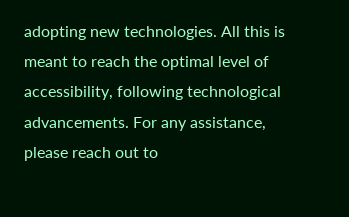adopting new technologies. All this is meant to reach the optimal level of accessibility, following technological advancements. For any assistance, please reach out to